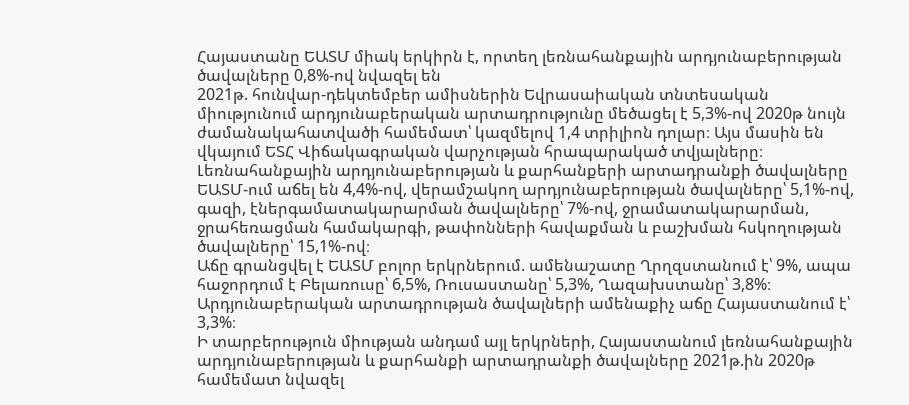Հայաստանը ԵԱՏՄ միակ երկիրն է, որտեղ լեռնահանքային արդյունաբերության ծավալները 0,8%-ով նվազել են
2021թ. հունվար-դեկտեմբեր ամիսներին Եվրասաիական տնտեսական միությունում արդյունաբերական արտադրությունը մեծացել է 5,3%-ով 2020թ նույն ժամանակահատվածի համեմատ՝ կազմելով 1,4 տրիլիոն դոլար։ Այս մասին են վկայում ԵՏՀ Վիճակագրական վարչության հրապարակած տվյալները։
Լեռնահանքային արդյունաբերության և քարհանքերի արտադրանքի ծավալները ԵԱՏՄ-ում աճել են 4,4%-ով, վերամշակող արդյունաբերության ծավալները՝ 5,1%-ով, գազի, էներգամատակարարման ծավալները՝ 7%-ով, ջրամատակարարման, ջրահեռացման համակարգի, թափոնների հավաքման և բաշխման հսկողության ծավալները՝ 15,1%-ով։
Աճը գրանցվել է ԵԱՏՄ բոլոր երկրներում. ամենաշատը Ղրղզստանում է՝ 9%, ապա հաջորդում է Բելառուսը՝ 6,5%, Ռուսաստանը՝ 5,3%, Ղազախստանը՝ 3,8%։
Արդյունաբերական արտադրության ծավալների ամենաքիչ աճը Հայաստանում է՝ 3,3%։
Ի տարբերություն միության անդամ այլ երկրների, Հայաստանում լեռնահանքային արդյունաբերության և քարհանքի արտադրանքի ծավալները 2021թ.ին 2020թ համեմատ նվազել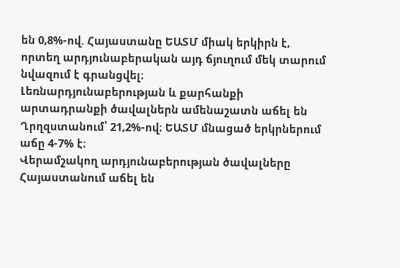են 0,8%-ով. Հայաստանը ԵԱՏՄ միակ երկիրն է, որտեղ արդյունաբերական այդ ճյուղում մեկ տարում նվազում է գրանցվել։
Լեռնարդյունաբերության և քարհանքի արտադրանքի ծավալներն ամենաշատն աճել են Ղրղզստանում՝ 21,2%-ով։ ԵԱՏՄ մնացած երկրներում աճը 4-7% է։
Վերամշակող արդյունաբերության ծավալները Հայաստանում աճել են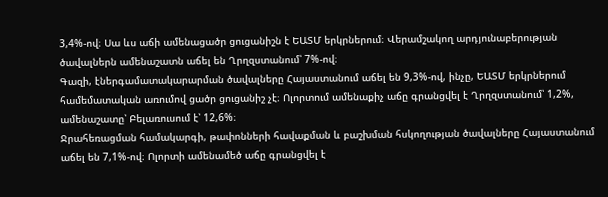3,4%-ով։ Սա ևս աճի ամենացածր ցուցանիշն է ԵԱՏՄ երկրներում։ Վերամշակող արդյունաբերության ծավալներն ամենաշատն աճել են Ղրղզստանում՝ 7%-ով։
Գազի, էներգամատակարարման ծավալները Հայաստանում աճել են 9,3%-ով, ինչը, ԵԱՏՄ երկրներում համեմատական առումով ցածր ցուցանիշ չէ։ Ոլորտում ամենաքիչ աճը գրանցվել է Ղրղզստանում՝ 1,2%, ամենաշատը՝ Բելառուսում է՝ 12,6%։
Ջրահեռացման համակարգի, թափոնների հավաքման և բաշխման հսկողության ծավալները Հայաստանում աճել են 7,1%-ով։ Ոլորտի ամենամեծ աճը գրանցվել է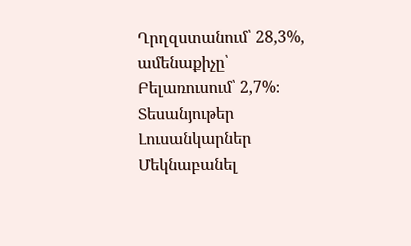Ղրղզստանում՝ 28,3%, ամենաքիչը՝ Բելառուսում՝ 2,7%։
Տեսանյութեր
Լուսանկարներ
Մեկնաբանել